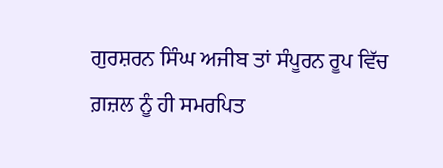ਗੁਰਸ਼ਰਨ ਸਿੰਘ ਅਜੀਬ ਤਾਂ ਸੰਪੂਰਨ ਰੂਪ ਵਿੱਚ ਗ਼ਜ਼ਲ ਨੂੰ ਹੀ ਸਮਰਪਿਤ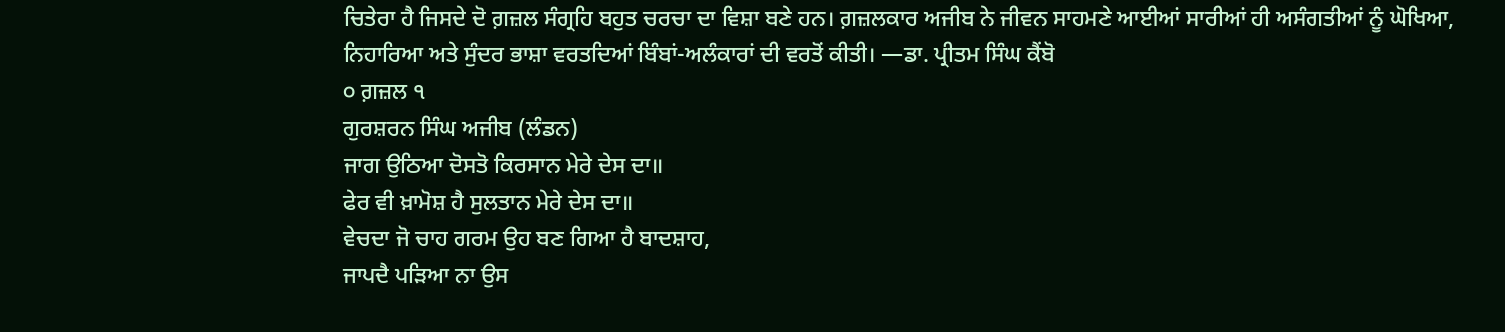ਚਿਤੇਰਾ ਹੈ ਜਿਸਦੇ ਦੋ ਗ਼ਜ਼ਲ ਸੰਗ੍ਰਹਿ ਬਹੁਤ ਚਰਚਾ ਦਾ ਵਿਸ਼ਾ ਬਣੇ ਹਨ। ਗ਼ਜ਼ਲਕਾਰ ਅਜੀਬ ਨੇ ਜੀਵਨ ਸਾਹਮਣੇ ਆਈਆਂ ਸਾਰੀਆਂ ਹੀ ਅਸੰਗਤੀਆਂ ਨੂੰ ਘੋਖਿਆ, ਨਿਹਾਰਿਆ ਅਤੇ ਸੁੰਦਰ ਭਾਸ਼ਾ ਵਰਤਦਿਆਂ ਬਿੰਬਾਂ-ਅਲੰਕਾਰਾਂ ਦੀ ਵਰਤੋਂ ਕੀਤੀ। —ਡਾ. ਪ੍ਰੀਤਮ ਸਿੰਘ ਕੈਂਬੋ
੦ ਗ਼ਜ਼ਲ ੧
ਗੁਰਸ਼ਰਨ ਸਿੰਘ ਅਜੀਬ (ਲੰਡਨ)
ਜਾਗ ਉਠਿਆ ਦੋਸਤੋ ਕਿਰਸਾਨ ਮੇਰੇ ਦੇਸ ਦਾ॥
ਫੇਰ ਵੀ ਖ਼ਾਮੋਸ਼ ਹੈ ਸੁਲਤਾਨ ਮੇਰੇ ਦੇਸ ਦਾ॥
ਵੇਚਦਾ ਜੋ ਚਾਹ ਗਰਮ ਉਹ ਬਣ ਗਿਆ ਹੈ ਬਾਦਸ਼ਾਹ,
ਜਾਪਦੈ ਪੜਿਆ ਨਾ ਉਸ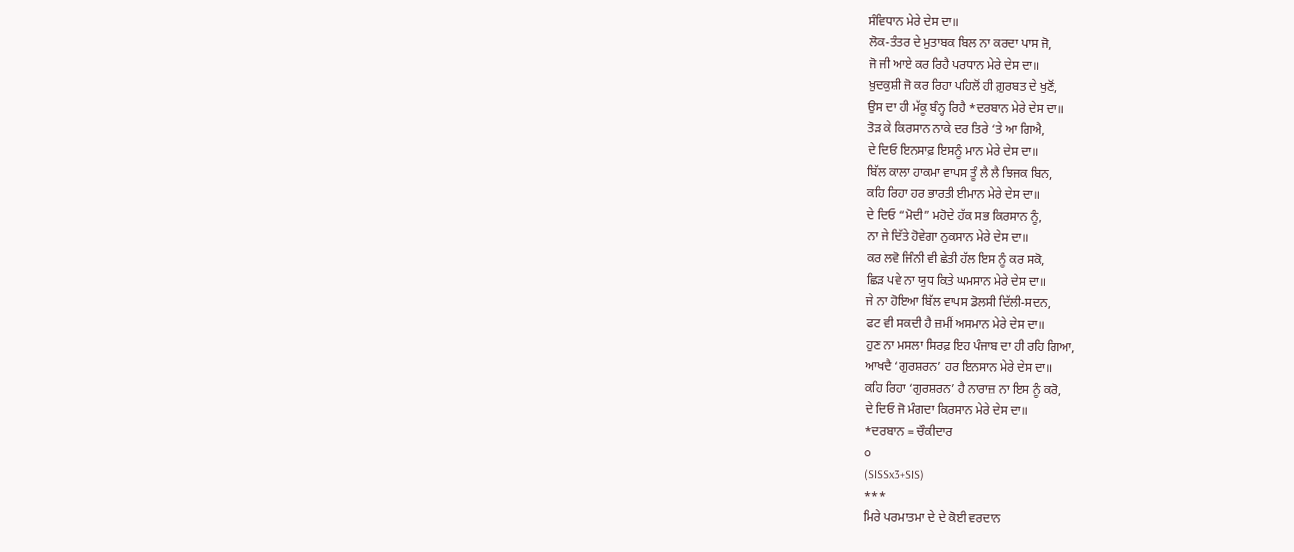ਸੰਵਿਧਾਨ ਮੇਰੇ ਦੇਸ ਦਾ॥
ਲੋਕ-ਤੰਤਰ ਦੇ ਮੁਤਾਬਕ ਬਿਲ ਨਾ ਕਰਦਾ ਪਾਸ ਜੋ,
ਜੋ ਜੀ ਆਏ ਕਰ ਰਿਹੈ ਪਰਧਾਨ ਮੇਰੇ ਦੇਸ ਦਾ॥
ਖ਼ੁਦਕੁਸ਼ੀ ਜੋ ਕਰ ਰਿਹਾ ਪਹਿਲੋਂ ਹੀ ਗ਼ੁਰਬਤ ਦੇ ਖੁਣੋਂ,
ਉਸ ਦਾ ਹੀ ਮੱਕੂ ਬੰਨ੍ਹ ਰਿਹੈ *ਦਰਬਾਨ ਮੇਰੇ ਦੇਸ ਦਾ॥
ਤੋੜ ਕੇ ਕਿਰਸਾਨ ਨਾਕੇ ਦਰ ਤਿਰੇ ‘ਤੇ ਆ ਗਿਐ,
ਦੇ ਦਿਓ ਇਨਸਾਫ਼ ਇਸਨੂੰ ਮਾਨ ਮੇਰੇ ਦੇਸ ਦਾ॥
ਬਿੱਲ ਕਾਲਾ ਹਾਕਮਾ ਵਾਪਸ ਤੂੰ ਲੈ ਲੈ ਝਿਜਕ ਬਿਨ,
ਕਹਿ ਰਿਹਾ ਹਰ ਭਾਰਤੀ ਈਮਾਨ ਮੇਰੇ ਦੇਸ ਦਾ॥
ਦੇ ਦਿਓ “ਮੋਦੀ” ਮਹੋਦੇ ਹੱਕ ਸਭ ਕਿਰਸਾਨ ਨੂੰ,
ਨਾ ਜੇ ਦਿੱਤੇ ਹੋਵੇਗਾ ਨੁਕਸਾਨ ਮੇਰੇ ਦੇਸ ਦਾ॥
ਕਰ ਲਵੋ ਜਿੰਨੀ ਵੀ ਛੇਤੀ ਹੱਲ ਇਸ ਨੂੰ ਕਰ ਸਕੋ,
ਛਿੜ ਪਵੇ ਨਾ ਯੁਧ ਕਿਤੇ ਘਮਸਾਨ ਮੇਰੇ ਦੇਸ ਦਾ॥
ਜੇ ਨਾ ਹੋਇਆ ਬਿੱਲ ਵਾਪਸ ਡੋਲਸੀ ਦਿੱਲੀ-ਸਦਨ,
ਫਟ ਵੀ ਸਕਦੀ ਹੈ ਜ਼ਮੀਂ ਅਸਮਾਨ ਮੇਰੇ ਦੇਸ ਦਾ॥
ਹੁਣ ਨਾ ਮਸਲਾ ਸਿਰਫ਼ ਇਹ ਪੰਜਾਬ ਦਾ ਹੀ ਰਹਿ ਗਿਆ,
ਆਖਦੈ ‘ਗੁਰਸ਼ਰਨ’ ਹਰ ਇਨਸਾਨ ਮੇਰੇ ਦੇਸ ਦਾ॥
ਕਹਿ ਰਿਹਾ ‘ਗੁਰਸ਼ਰਨ’ ਹੈ ਨਾਰਾਜ਼ ਨਾ ਇਸ ਨੂੰ ਕਰੋ,
ਦੇ ਦਿਓ ਜੋ ਮੰਗਦਾ ਕਿਰਸਾਨ ਮੇਰੇ ਦੇਸ ਦਾ॥
*ਦਰਬਾਨ = ਚੌਕੀਦਾਰ
੦
(SISSx3+SIS)
***
ਮਿਰੇ ਪਰਮਾਤਮਾ ਦੇ ਦੇ ਕੋਈ ਵਰਦਾਨ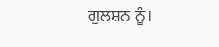ਗੁਲਸ਼ਨ ਨੂੰ।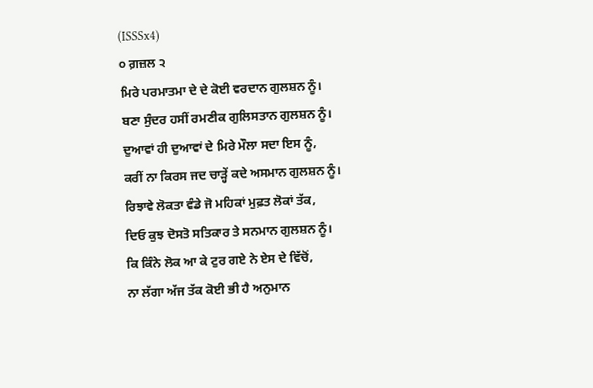(ISSSx4)
੦ ਗ਼ਜ਼ਲ ੨
ਮਿਰੇ ਪਰਮਾਤਮਾ ਦੇ ਦੇ ਕੋਈ ਵਰਦਾਨ ਗੁਲਸ਼ਨ ਨੂੰ।
ਬਣਾ ਸੁੰਦਰ ਹਸੀਂ ਰਮਣੀਕ ਗੁਲਿਸਤਾਨ ਗੁਲਸ਼ਨ ਨੂੰ।
ਦੁਆਵਾਂ ਹੀ ਦੁਆਵਾਂ ਦੇ ਮਿਰੇ ਮੌਲਾ ਸਦਾ ਇਸ ਨੂੰ,
ਕਰੀਂ ਨਾ ਕਿਰਸ ਜਦ ਚਾੜ੍ਹੇਂ ਕਦੇ ਅਸਮਾਨ ਗੁਲਸ਼ਨ ਨੂੰ।
ਰਿਝਾਵੇ ਲੋਕਤਾ ਵੰਡੇ ਜੋ ਮਹਿਕਾਂ ਮੁਫ਼ਤ ਲੋਕਾਂ ਤੱਕ,
ਦਿਓ ਕੁਝ ਦੋਸਤੋ ਸਤਿਕਾਰ ਤੇ ਸਨਮਾਨ ਗੁਲਸ਼ਨ ਨੂੰ।
ਕਿ ਕਿੰਨੇ ਲੋਕ ਆ ਕੇ ਟੁਰ ਗਏ ਨੇ ਏਸ ਦੇ ਵਿੱਚੋਂ,
ਨਾ ਲੱਗਾ ਅੱਜ ਤੱਕ ਕੋਈ ਭੀ ਹੈ ਅਨੁਮਾਨ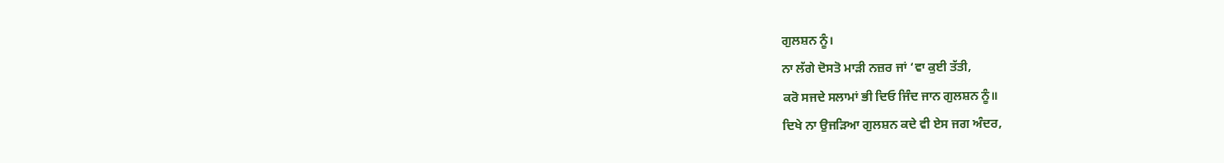ਗੁਲਸ਼ਨ ਨੂੰ।
ਨਾ ਲੱਗੇ ਦੋਸਤੋ ਮਾੜੀ ਨਜ਼ਰ ਜਾਂ ‘ਵਾ ਕੁਈ ਤੱਤੀ,
ਕਰੋ ਸਜਦੇ ਸਲਾਮਾਂ ਭੀ ਦਿਓ ਜਿੰਦ ਜਾਨ ਗੁਲਸ਼ਨ ਨੂੰ॥
ਦਿਖੇ ਨਾ ਉਜੜਿਆ ਗੁਲਸ਼ਨ ਕਦੇ ਵੀ ਏਸ ਜਗ ਅੰਦਰ,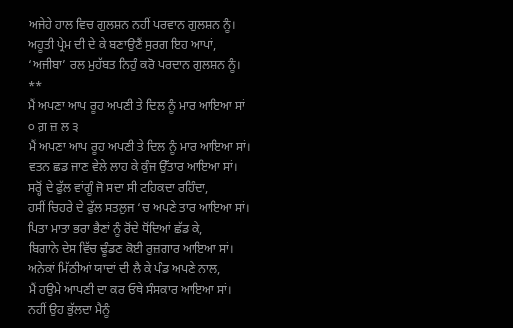ਅਜੇਹੇ ਹਾਲ ਵਿਚ ਗੁਲਸ਼ਨ ਨਹੀਂ ਪਰਵਾਨ ਗੁਲਸ਼ਨ ਨੂੰ।
ਅਹੂਤੀ ਪ੍ਰੇਮ ਦੀ ਦੇ ਕੇ ਬਣਾਉਣੈਂ ਸੁਰਗ ਇਹ ਆਪਾਂ,
‘ਅਜੀਬਾ’ ਰਲ ਮੁਹੱਬਤ ਨਿਹੁੰ ਕਰੋ ਪਰਦਾਨ ਗੁਲਸ਼ਨ ਨੂੰ।
**
ਮੈਂ ਅਪਣਾ ਆਪ ਰੂਹ ਅਪਣੀ ਤੇ ਦਿਲ ਨੂੰ ਮਾਰ ਆਇਆ ਸਾਂ
੦ ਗ਼ ਜ਼ ਲ ੩
ਮੈਂ ਅਪਣਾ ਆਪ ਰੂਹ ਅਪਣੀ ਤੇ ਦਿਲ ਨੂੰ ਮਾਰ ਆਇਆ ਸਾਂ।
ਵਤਨ ਛਡ ਜਾਣ ਵੇਲੇ ਲਾਹ ਕੇ ਕੁੰਜ ਉੱਤਾਰ ਆਇਆ ਸਾਂ।
ਸਰ੍ਹੋਂ ਦੇ ਫੁੱਲ ਵਾਂਗੂੰ ਜੋ ਸਦਾ ਸੀ ਟਹਿਕਦਾ ਰਹਿੰਦਾ,
ਹਸੀਂ ਚਿਹਰੇ ਦੇ ਫੁੱਲ ਸਤਲੁਜ ‘ਚ ਅਪਣੇ ਤਾਰ ਆਇਆ ਸਾਂ।
ਪਿਤਾ ਮਾਤਾ ਭਰਾ ਭੈਣਾਂ ਨੂੰ ਰੋਂਦੇ ਧੋਂਦਿਆਂ ਛੱਡ ਕੇ,
ਬਿਗਾਨੇ ਦੇਸ ਵਿੱਚ ਢੂੰਡਣ ਕੋਈ ਰੁਜ਼ਗਾਰ ਆਇਆ ਸਾਂ।
ਅਨੇਕਾਂ ਮਿੱਠੀਆਂ ਯਾਦਾਂ ਦੀ ਲੈ ਕੇ ਪੰਡ ਅਪਣੇ ਨਾਲ,
ਮੈਂ ਹਉਮੇ ਆਪਣੀ ਦਾ ਕਰ ਓਥੇ ਸੰਸਕਾਰ ਆਇਆ ਸਾਂ।
ਨਹੀਂ ਉਹ ਭੁੱਲਦਾ ਮੈਨੂੰ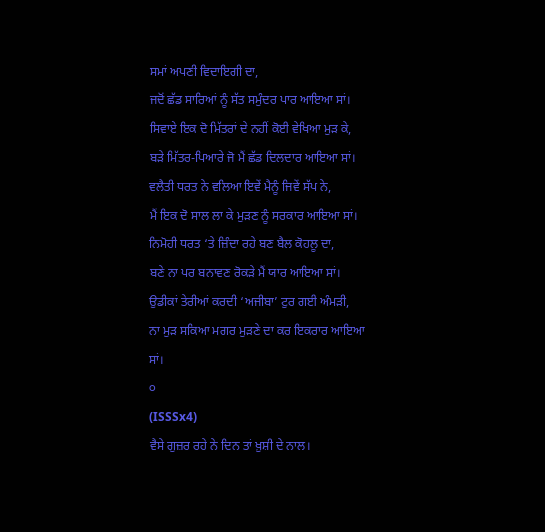ਸਮਾਂ ਅਪਣੀ ਵਿਦਾਇਗੀ ਦਾ,
ਜਦੋਂ ਛੱਡ ਸਾਰਿਆਂ ਨੂੰ ਸੱਤ ਸਮੁੰਦਰ ਪਾਰ ਆਇਆ ਸਾਂ।
ਸਿਵਾਏ ਇਕ ਦੋ ਮਿੱਤਰਾਂ ਦੇ ਨਹੀਂ ਕੋਈ ਵੇਖਿਆ ਮੁੜ ਕੇ,
ਬੜੇ ਮਿੱਤਰ-ਪਿਆਰੇ ਜੋ ਮੈਂ ਛੱਡ ਦਿਲਦਾਰ ਆਇਆ ਸਾਂ।
ਵਲੈਤੀ ਧਰਤ ਨੇ ਵਲਿਆ ਇਵੇਂ ਮੈਨੂੰ ਜਿਵੇਂ ਸੱਪ ਨੇ,
ਮੈਂ ਇਕ ਦੋ ਸਾਲ ਲਾ ਕੇ ਮੁੜਣ ਨੂੰ ਸਰਕਾਰ ਆਇਆ ਸਾਂ।
ਨਿਮੋਹੀ ਧਰਤ ‘ਤੇ ਜ਼ਿੰਦਾ ਰਹੇ ਬਣ ਬੈਲ ਕੋਹਲੂ ਦਾ,
ਬਣੇ ਨਾ ਪਰ ਬਨਾਵਣ ਰੋਕੜੇ ਮੈਂ ਯਾਰ ਆਇਆ ਸਾਂ।
ਉਡੀਕਾਂ ਤੇਰੀਆਂ ਕਰਦੀ ‘ਅਜੀਬਾ’ ਟੁਰ ਗਈ ਅੰਮੜੀ,
ਨਾ ਮੁੜ ਸਕਿਆ ਮਗਰ ਮੁੜਣੇ ਦਾ ਕਰ ਇਕਰਾਰ ਆਇਆ ਸਾਂ।
੦
(ISSSx4)
ਵੈਸੇ ਗੁਜ਼ਰ ਰਹੇ ਨੇ ਦਿਨ ਤਾਂ ਖ਼ੁਸ਼ੀ ਦੇ ਨਾਲ।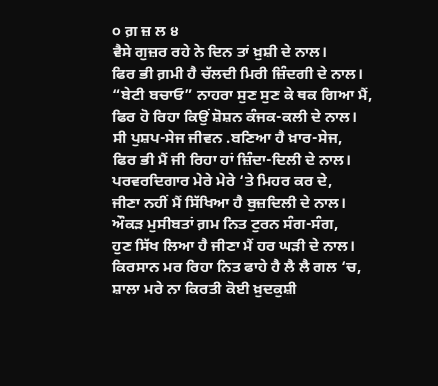੦ ਗ਼ ਜ਼ ਲ ੪
ਵੈਸੇ ਗੁਜ਼ਰ ਰਹੇ ਨੇ ਦਿਨ ਤਾਂ ਖ਼ੁਸ਼ੀ ਦੇ ਨਾਲ।
ਫਿਰ ਭੀ ਗ਼ਮੀ ਹੈ ਚੱਲਦੀ ਮਿਰੀ ਜ਼ਿੰਦਗੀ ਦੇ ਨਾਲ।
“ਬੇਟੀ ਬਚਾਓ” ਨਾਹਰਾ ਸੁਣ ਸੁਣ ਕੇ ਥਕ ਗਿਆ ਮੈਂ,
ਫਿਰ ਹੋ ਰਿਹਾ ਕਿਉਂ ਸ਼ੋਸ਼ਨ ਕੰਜਕ-ਕਲੀ ਦੇ ਨਾਲ।
ਸੀ ਪੁਸ਼ਪ-ਸੇਜ ਜੀਵਨ .ਬਣਿਆ ਹੈ ਖ਼ਾਰ-ਸੇਜ,
ਫਿਰ ਭੀ ਮੈਂ ਜੀ ਰਿਹਾ ਹਾਂ ਜ਼ਿੰਦਾ-ਦਿਲੀ ਦੇ ਨਾਲ।
ਪਰਵਰਦਿਗਾਰ ਮੇਰੇ ਮੇਰੇ ‘ਤੇ ਮਿਹਰ ਕਰ ਦੇ,
ਜੀਣਾ ਨਹੀਂ ਮੈਂ ਸਿੱਖਿਆ ਹੈ ਬੁਜ਼ਦਿਲੀ ਦੇ ਨਾਲ।
ਔਕੜ ਮੁਸੀਬਤਾਂ ਗ਼ਮ ਨਿਤ ਟੁਰਨ ਸੰਗ-ਸੰਗ,
ਹੁਣ ਸਿੱਖ ਲਿਆ ਹੈ ਜੀਣਾ ਮੈਂ ਹਰ ਘੜੀ ਦੇ ਨਾਲ।
ਕਿਰਸਾਨ ਮਰ ਰਿਹਾ ਨਿਤ ਫਾਹੇ ਹੈ ਲੈ ਲੈ ਗਲ ‘ਚ,
ਸ਼ਾਲਾ ਮਰੇ ਨਾ ਕਿਰਤੀ ਕੋਈ ਖ਼ੁਦਕੁਸ਼ੀ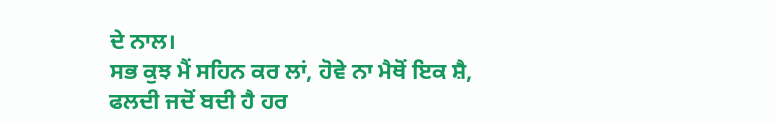ਦੇ ਨਾਲ।
ਸਭ ਕੁਝ ਮੈਂ ਸਹਿਨ ਕਰ ਲਾਂ, ਹੋਵੇ ਨਾ ਮੈਥੋਂ ਇਕ ਸ਼ੈ,
ਫਲਦੀ ਜਦੋਂ ਬਦੀ ਹੈ ਹਰ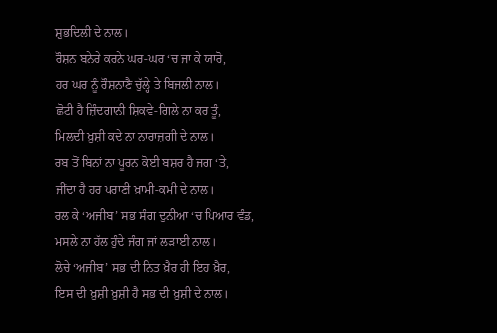ਸ਼ੁਭਦਿਲੀ ਦੇ ਨਾਲ।
ਰੌਸ਼ਨ ਬਨੇਰੇ ਕਰਨੇ ਘਰ-ਘਰ ‘ਚ ਜਾ ਕੇ ਯਾਰੋ,
ਹਰ ਘਰ ਨੂੰ ਰੌਸ਼ਨਾਣੈ ਚੁੱਲ੍ਹੇ ਤੇ ਬਿਜਲੀ ਨਾਲ।
ਛੋਟੀ ਹੈ ਜ਼ਿੰਦਗਾਨੀ ਸ਼ਿਕਵੇ-ਗਿਲੇ ਨਾ ਕਰ ਤੂੰ,
ਮਿਲਦੀ ਖ਼ੁਸ਼ੀ ਕਦੇ ਨਾ ਨਾਰਾਜ਼ਗੀ ਦੇ ਨਾਲ।
ਰਬ ਤੋਂ ਬਿਨਾਂ ਨਾ ਪੂਰਨ ਕੋਈ ਬਸ਼ਰ ਹੈ ਜਗ ‘ਤੇ,
ਜੀਂਦਾ ਹੈ ਹਰ ਪਰਾਣੀ ਖ਼ਾਮੀ-ਕਮੀ ਦੇ ਨਾਲ।
ਰਲ ਕੇ ‘ਅਜੀਬ’ ਸਭ ਸੰਗ ਦੁਨੀਆ ‘ਚ ਪਿਆਰ ਵੰਡ,
ਮਸਲੇ ਨਾ ਹੱਲ ਹੁੰਦੇ ਜੰਗ ਜਾਂ ਲੜਾਈ ਨਾਲ।
ਲੋਚੇ ‘ਅਜੀਬ’ ਸਭ ਦੀ ਨਿਤ ਖ਼ੈਰ ਹੀ ਇਹ ਖ਼ੈਰ,
ਇਸ ਦੀ ਖ਼ੁਸ਼ੀ ਖ਼ੁਸ਼ੀ ਹੈ ਸਭ ਦੀ ਖ਼ੁਸ਼ੀ ਦੇ ਨਾਲ।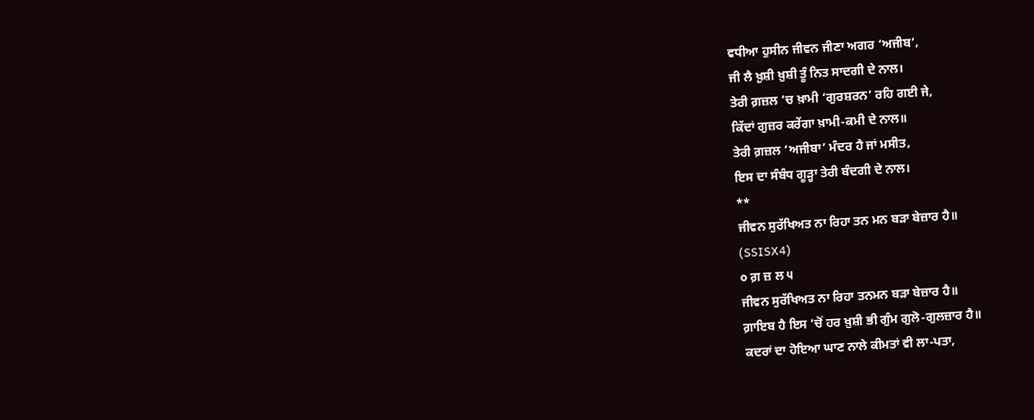ਵਧੀਆ ਹੁਸੀਨ ਜੀਵਨ ਜੀਣਾ ਅਗਰ ‘ਅਜੀਬ’,
ਜੀ ਲੈ ਖ਼ੁਸ਼ੀ ਖ਼ੁਸ਼ੀ ਤੂੰ ਨਿਤ ਸਾਦਗੀ ਦੇ ਨਾਲ।
ਤੇਰੀ ਗ਼ਜ਼ਲ ‘ਚ ਖ਼ਾਮੀ ‘ਗੁਰਸ਼ਰਨ’ ਰਹਿ ਗਈ ਜੇ,
ਕਿੱਦਾਂ ਗੁਜ਼ਰ ਕਰੇਂਗਾ ਖ਼ਾਮੀ-ਕਮੀ ਦੇ ਨਾਲ॥
ਤੇਰੀ ਗ਼ਜ਼ਲ ‘ਅਜੀਬਾ’ ਮੰਦਰ ਹੈ ਜਾਂ ਮਸੀਤ,
ਇਸ ਦਾ ਸੰਬੰਧ ਗੂੜ੍ਹਾ ਤੇਰੀ ਬੰਦਗੀ ਦੇ ਨਾਲ।
**
ਜੀਵਨ ਸੁਰੱਖਿਅਤ ਨਾ ਰਿਹਾ ਤਨ ਮਨ ਬੜਾ ਬੇਜ਼ਾਰ ਹੈ॥
(SSISX4)
੦ ਗ਼ ਜ਼ ਲ ੫
ਜੀਵਨ ਸੁਰੱਖਿਅਤ ਨਾ ਰਿਹਾ ਤਨਮਨ ਬੜਾ ਬੇਜ਼ਾਰ ਹੈ॥
ਗ਼ਾਇਬ ਹੈ ਇਸ ‘ਚੋਂ ਹਰ ਖ਼ੁਸ਼ੀ ਭੀ ਗੁੰਮ ਗੁਲੋ-ਗੁਲਜ਼ਾਰ ਹੈ॥
ਕਦਰਾਂ ਦਾ ਹੋਇਆ ਘਾਣ ਨਾਲੇ ਕੀਮਤਾਂ ਵੀ ਲਾ-ਪਤਾ,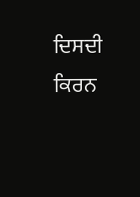ਦਿਸਦੀ ਕਿਰਨ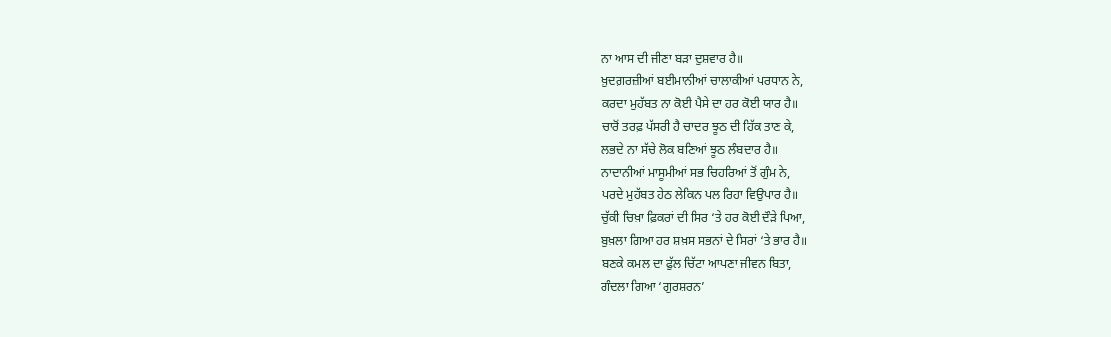ਨਾ ਆਸ ਦੀ ਜੀਣਾ ਬੜਾ ਦੁਸ਼ਵਾਰ ਹੈ॥
ਖ਼ੁਦਗ਼ਰਜ਼ੀਆਂ ਬਈਮਾਨੀਆਂ ਚਾਲਾਕੀਆਂ ਪਰਧਾਨ ਨੇ,
ਕਰਦਾ ਮੁਹੱਬਤ ਨਾ ਕੋਈ ਪੈਸੇ ਦਾ ਹਰ ਕੋਈ ਯਾਰ ਹੈ॥
ਚਾਰੋਂ ਤਰਫ਼ ਪੱਸਰੀ ਹੈ ਚਾਦਰ ਝੂਠ ਦੀ ਹਿੱਕ ਤਾਣ ਕੇ,
ਲਭਦੇ ਨਾ ਸੱਚੇ ਲੋਕ ਬਣਿਆਂ ਝੂਠ ਲੰਬਦਾਰ ਹੈ॥
ਨਾਦਾਨੀਆਂ ਮਾਸੂਮੀਆਂ ਸਭ ਚਿਹਰਿਆਂ ਤੋਂ ਗੁੰਮ ਨੇ,
ਪਰਦੇ ਮੁਹੱਬਤ ਹੇਠ ਲੇਕਿਨ ਪਲ ਰਿਹਾ ਵਿਉਪਾਰ ਹੈ॥
ਚੁੱਕੀ ਚਿਖ਼ਾ ਫ਼ਿਕਰਾਂ ਦੀ ਸਿਰ ‘ਤੇ ਹਰ ਕੋਈ ਦੌੜੇ ਪਿਆ,
ਬੁਖ਼ਲਾ ਗਿਆ ਹਰ ਸ਼ਖ਼ਸ ਸਭਨਾਂ ਦੇ ਸਿਰਾਂ ‘ਤੇ ਭਾਰ ਹੈ॥
ਬਣਕੇ ਕਮਲ ਦਾ ਫੁੱਲ ਚਿੱਟਾ ਆਪਣਾ ਜੀਵਨ ਬਿਤਾ,
ਗੰਦਲਾ ਗਿਆ ‘ਗੁਰਸ਼ਰਨ’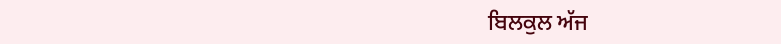ਬਿਲਕੁਲ ਅੱਜ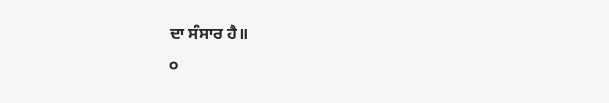ਦਾ ਸੰਸਾਰ ਹੈ॥
੦